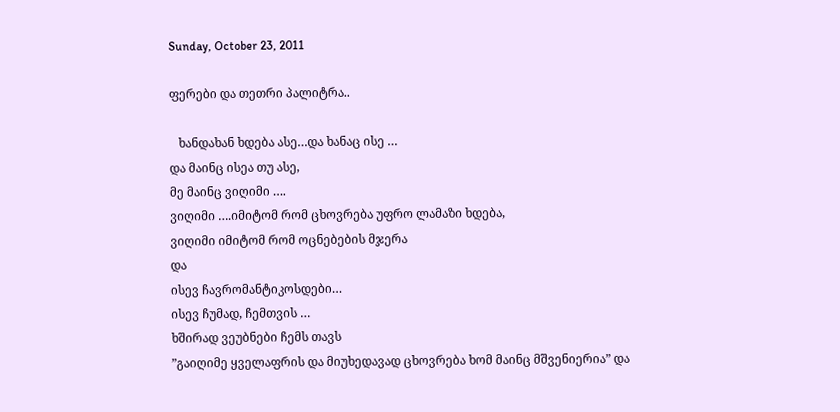Sunday, October 23, 2011

ფერები და თეთრი პალიტრა..

   ხანდახან ხდება ასე…და ხანაც ისე …
და მაინც ისეა თუ ასე,
მე მაინც ვიღიმი ….
ვიღიმი ….იმიტომ რომ ცხოვრება უფრო ლამაზი ხდება,
ვიღიმი იმიტომ რომ ოცნებების მჯერა
და
ისევ ჩავრომანტიკოსდები…
ისევ ჩუმად, ჩემთვის …
ხშირად ვეუბნები ჩემს თავს
”გაიღიმე ყველაფრის და მიუხედავად ცხოვრება ხომ მაინც მშვენიერია” და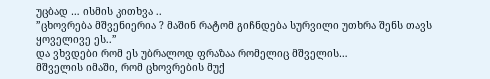უცბად … ისმის კითხვა ..
”ცხოვრება მშვენიერია ? მაშინ რატომ გიჩნდება სურვილი უთხრა შენს თავს ყოველივე ეს..”
და ვხვდები რომ ეს უბრალოდ ფრაზაა რომელიც მშველის…
მშველის იმაში, რომ ცხოვრების მუქ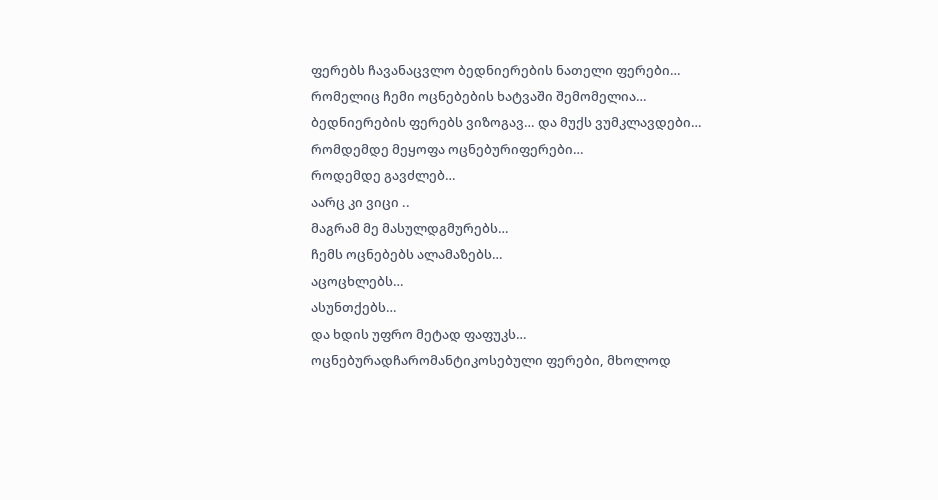ფერებს ჩავანაცვლო ბედნიერების ნათელი ფერები…
რომელიც ჩემი ოცნებების ხატვაში შემომელია…
ბედნიერების ფერებს ვიზოგავ… და მუქს ვუმკლავდები…
რომდემდე მეყოფა ოცნებურიფერები…
როდემდე გავძლებ…
აარც კი ვიცი ..
მაგრამ მე მასულდგმურებს…
ჩემს ოცნებებს ალამაზებს…
აცოცხლებს…
ასუნთქებს…
და ხდის უფრო მეტად ფაფუკს…
ოცნებურადჩარომანტიკოსებული ფერები, მხოლოდ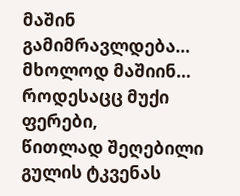მაშინ გამიმრავლდება…
მხოლოდ მაშიინ…
როდესაცც მუქი ფერები,
წითლად შეღებილი გულის ტკვენას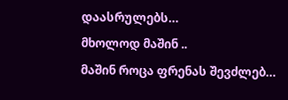დაასრულებს…
მხოლოდ მაშინ ..
მაშინ როცა ფრენას შევძლებ…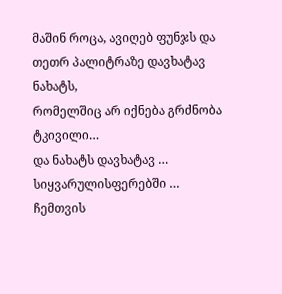მაშინ როცა, ავიღებ ფუნჯს და თეთრ პალიტრაზე დავხატავ ნახატს,
რომელშიც არ იქნება გრძნობა ტკივილი…
და ნახატს დავხატავ …
სიყვარულისფერებში …
ჩემთვის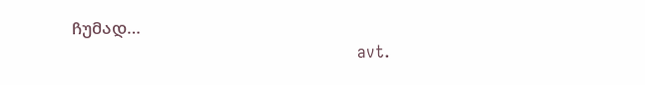ჩუმად…
                                                         avt.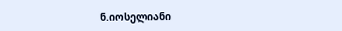ნ.იოსელიანი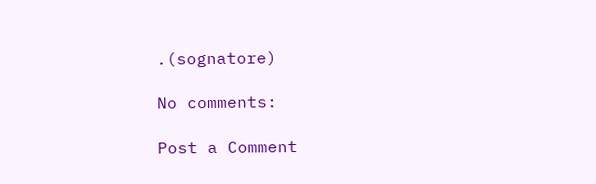.(sognatore)

No comments:

Post a Comment